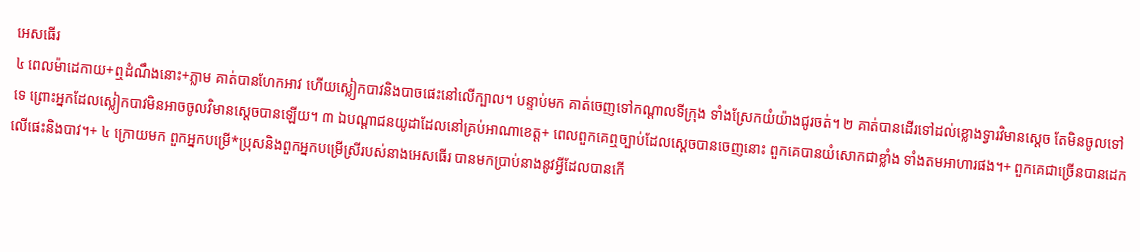អេសធើរ
៤ ពេលម៉ាដេកាយ+ឮដំណឹងនោះ+ភ្លាម គាត់បានហែកអាវ ហើយស្លៀកបាវនិងបាចផេះនៅលើក្បាល។ បន្ទាប់មក គាត់ចេញទៅកណ្ដាលទីក្រុង ទាំងស្រែកយំយ៉ាងជូរចត់។ ២ គាត់បានដើរទៅដល់ខ្លោងទ្វារវិមានស្ដេច តែមិនចូលទៅទេ ព្រោះអ្នកដែលស្លៀកបាវមិនអាចចូលវិមានស្ដេចបានឡើយ។ ៣ ឯបណ្ដាជនយូដាដែលនៅគ្រប់អាណាខេត្ត+ ពេលពួកគេឮច្បាប់ដែលស្ដេចបានចេញនោះ ពួកគេបានយំសោកជាខ្លាំង ទាំងតមអាហារផង។+ ពួកគេជាច្រើនបានដេកលើផេះនិងបាវ។+ ៤ ក្រោយមក ពួកអ្នកបម្រើ*ប្រុសនិងពួកអ្នកបម្រើស្រីរបស់នាងអេសធើរ បានមកប្រាប់នាងនូវអ្វីដែលបានកើ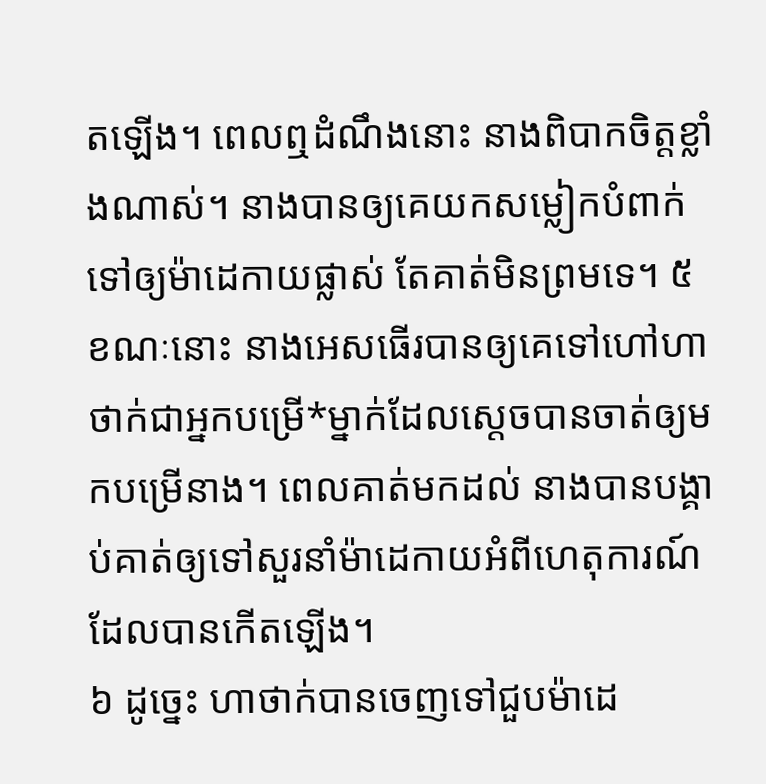តឡើង។ ពេលឮដំណឹងនោះ នាងពិបាកចិត្តខ្លាំងណាស់។ នាងបានឲ្យគេយកសម្លៀកបំពាក់ទៅឲ្យម៉ាដេកាយផ្លាស់ តែគាត់មិនព្រមទេ។ ៥ ខណៈនោះ នាងអេសធើរបានឲ្យគេទៅហៅហាថាក់ជាអ្នកបម្រើ*ម្នាក់ដែលស្ដេចបានចាត់ឲ្យមកបម្រើនាង។ ពេលគាត់មកដល់ នាងបានបង្គាប់គាត់ឲ្យទៅសួរនាំម៉ាដេកាយអំពីហេតុការណ៍ដែលបានកើតឡើង។
៦ ដូច្នេះ ហាថាក់បានចេញទៅជួបម៉ាដេ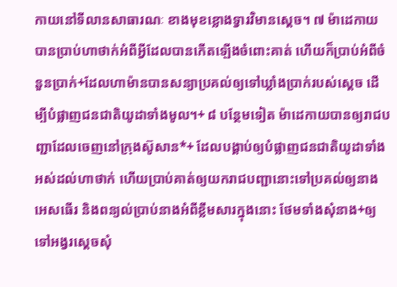កាយនៅទីលានសាធារណៈ ខាងមុខខ្លោងទ្វារវិមានស្ដេច។ ៧ ម៉ាដេកាយបានប្រាប់ហាថាក់អំពីអ្វីដែលបានកើតឡើងចំពោះគាត់ ហើយក៏ប្រាប់អំពីចំនួនប្រាក់+ដែលហាម៉ានបានសន្យាប្រគល់ឲ្យទៅឃ្លាំងប្រាក់របស់ស្ដេច ដើម្បីបំផ្លាញជនជាតិយូដាទាំងមូល។+ ៨ បន្ថែមទៀត ម៉ាដេកាយបានឲ្យរាជបញ្ជាដែលចេញនៅក្រុងស៊ូសាន*+ ដែលបង្គាប់ឲ្យបំផ្លាញជនជាតិយូដាទាំងអស់ដល់ហាថាក់ ហើយប្រាប់គាត់ឲ្យយករាជបញ្ជានោះទៅប្រគល់ឲ្យនាងអេសធើរ និងពន្យល់ប្រាប់នាងអំពីខ្លឹមសារក្នុងនោះ ថែមទាំងសុំនាង+ឲ្យទៅអង្វរស្ដេចសុំ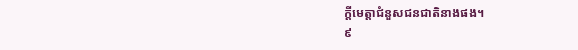ក្ដីមេត្តាជំនួសជនជាតិនាងផង។
៩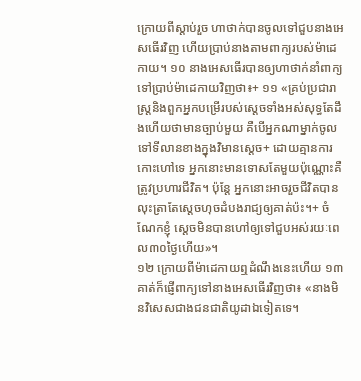ក្រោយពីស្ដាប់រួច ហាថាក់បានចូលទៅជួបនាងអេសធើរវិញ ហើយប្រាប់នាងតាមពាក្យរបស់ម៉ាដេកាយ។ ១០ នាងអេសធើរបានឲ្យហាថាក់នាំពាក្យទៅប្រាប់ម៉ាដេកាយវិញថា៖+ ១១ «គ្រប់ប្រជារាស្ត្រនិងពួកអ្នកបម្រើរបស់ស្ដេចទាំងអស់សុទ្ធតែដឹងហើយថាមានច្បាប់មួយ គឺបើអ្នកណាម្នាក់ចូលទៅទីលានខាងក្នុងវិមានស្ដេច+ ដោយគ្មានការកោះហៅទេ អ្នកនោះមានទោសតែមួយប៉ុណ្ណោះគឺត្រូវប្រហារជីវិត។ ប៉ុន្តែ អ្នកនោះអាចរួចជីវិតបាន លុះត្រាតែស្ដេចហុចដំបងរាជ្យឲ្យគាត់ប៉ះ។+ ចំណែកខ្ញុំ ស្ដេចមិនបានហៅឲ្យទៅជួបអស់រយៈពេល៣០ថ្ងៃហើយ»។
១២ ក្រោយពីម៉ាដេកាយឮដំណឹងនេះហើយ ១៣ គាត់ក៏ផ្ញើពាក្យទៅនាងអេសធើរវិញថា៖ «នាងមិនវិសេសជាងជនជាតិយូដាឯទៀតទេ។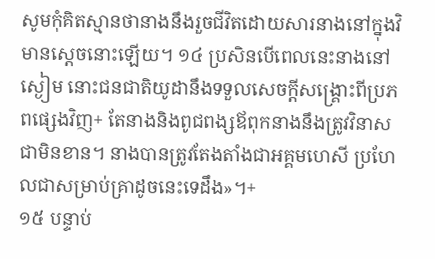សូមកុំគិតស្មានថានាងនឹងរួចជីវិតដោយសារនាងនៅក្នុងវិមានស្ដេចនោះឡើយ។ ១៤ ប្រសិនបើពេលនេះនាងនៅស្ងៀម នោះជនជាតិយូដានឹងទទួលសេចក្ដីសង្គ្រោះពីប្រភពផ្សេងវិញ+ តែនាងនិងពូជពង្សឪពុកនាងនឹងត្រូវវិនាសជាមិនខាន។ នាងបានត្រូវតែងតាំងជាអគ្គមហេសី ប្រហែលជាសម្រាប់គ្រាដូចនេះទេដឹង»។+
១៥ បន្ទាប់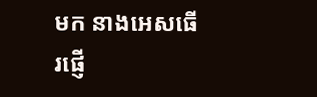មក នាងអេសធើរផ្ញើ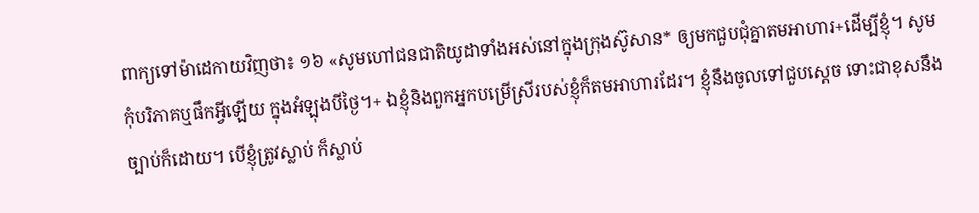ពាក្យទៅម៉ាដេកាយវិញថា៖ ១៦ «សូមហៅជនជាតិយូដាទាំងអស់នៅក្នុងក្រុងស៊ូសាន* ឲ្យមកជួបជុំគ្នាតមអាហារ+ដើម្បីខ្ញុំ។ សូមកុំបរិភាគឬផឹកអ្វីឡើយ ក្នុងអំឡុងបីថ្ងៃ។+ ឯខ្ញុំនិងពួកអ្នកបម្រើស្រីរបស់ខ្ញុំក៏តមអាហារដែរ។ ខ្ញុំនឹងចូលទៅជួបស្ដេច ទោះជាខុសនឹងច្បាប់ក៏ដោយ។ បើខ្ញុំត្រូវស្លាប់ ក៏ស្លាប់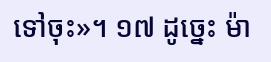ទៅចុះ»។ ១៧ ដូច្នេះ ម៉ា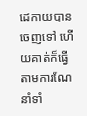ដេកាយបានចេញទៅ ហើយគាត់ក៏ធ្វើតាមការណែនាំទាំ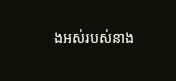ងអស់របស់នាង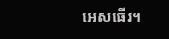អេសធើរ។